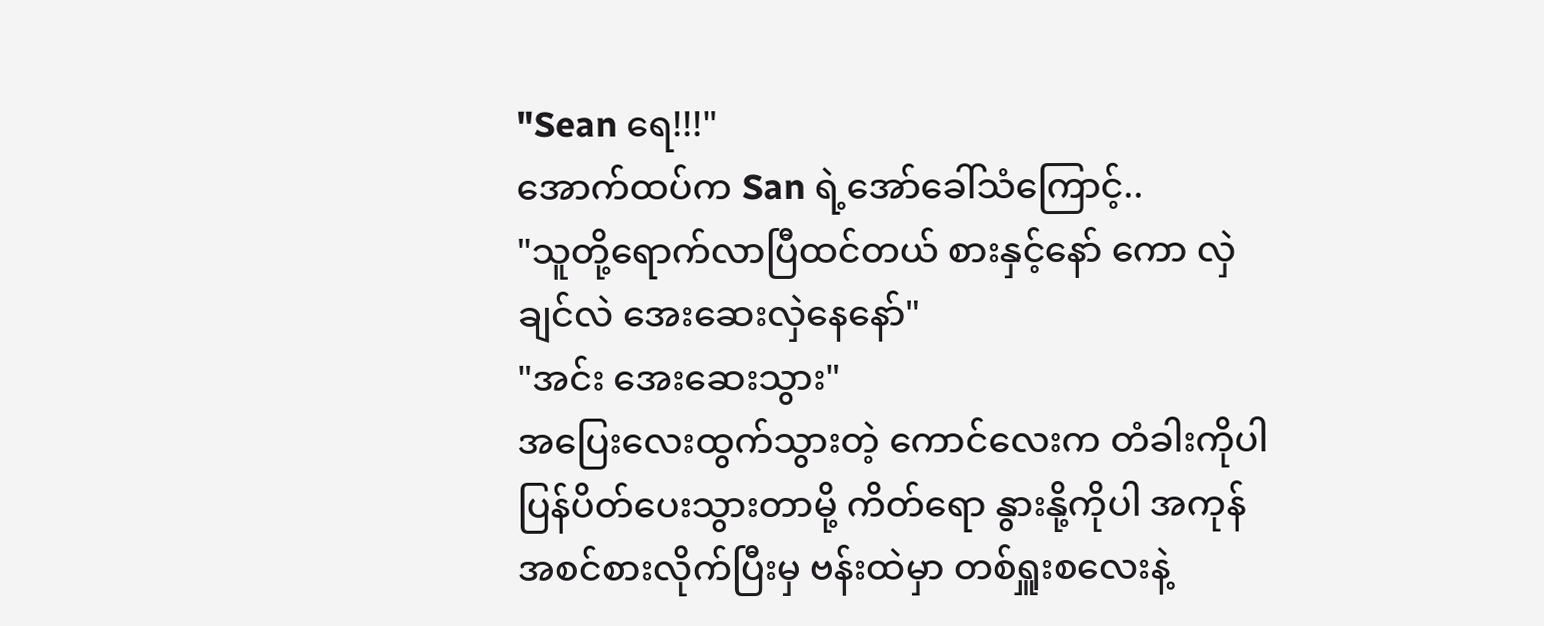"Sean ရေ!!!"
အောက်ထပ်က San ရဲ့အော်ခေါ်သံကြောင့်..
"သူတို့ရောက်လာပြီထင်တယ် စားနှင့်နော် ကော လှဲချင်လဲ အေးဆေးလှဲနေနော်"
"အင်း အေးဆေးသွား"
အပြေးလေးထွက်သွားတဲ့ ကောင်လေးက တံခါးကိုပါပြန်ပိတ်ပေးသွားတာမို့ ကိတ်ရော နွားနို့ကိုပါ အကုန်အစင်စားလိုက်ပြီးမှ ဗန်းထဲမှာ တစ်ရှူးစလေးနဲ့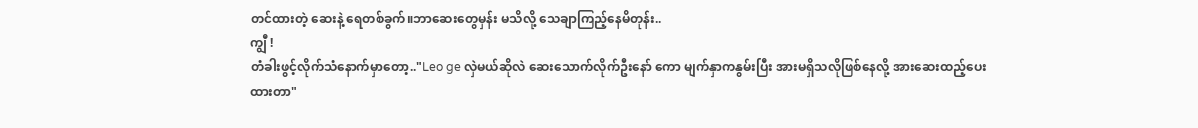တင်ထားတဲ့ ဆေးနဲ့ ရေတစ်ခွက်။ဘာဆေးတွေမှန်း မသိလို့ သေချာကြည့်နေမိတုန်း..
ကျွီ !
တံခါးဖွင့်လိုက်သံနောက်မှာတော့.."Leo ge လှဲမယ်ဆိုလဲ ဆေးသောက်လိုက်ဦးနော် ကော မျက်နှာကနွမ်းပြီး အားမရှိသလိုဖြစ်နေလို့ အားဆေးထည့်ပေးထားတာ"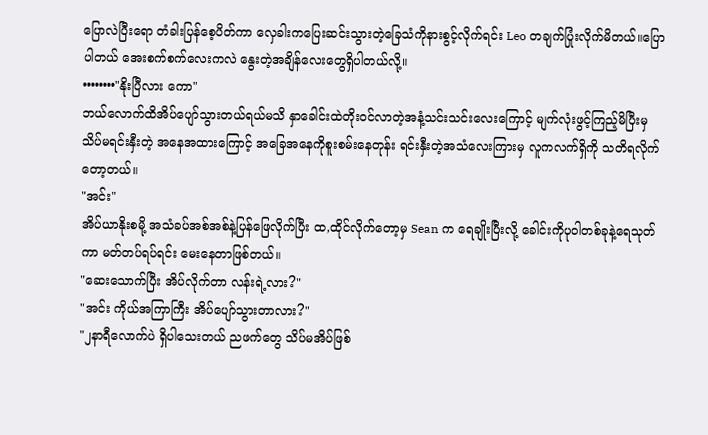ပြောလဲပြီးရော တံခါးပြန်စေ့ပိတ်ကာ လှေခါးကပြေးဆင်းသွားတဲ့ခြေသံကိုနားစွင့်လိုက်ရင်း Leo တချက်ပြုံးလိုက်မိတယ်။ပြောပါတယ် အေးစက်စက်လေးကလဲ နွေးတဲ့အချိန်လေးတွေရှိပါတယ်လို့။
••••••••"နိုးပြီလား ကော"
ဘယ်လောက်ထိအိပ်ပျော်သွားတယ်ရယ်မသိ နှာခေါင်းထဲတိုးဝင်လာတဲ့အနံ့သင်းသင်းလေးကြောင့် မျက်လုံးဖွင့်ကြည့်မိပြီးမှ သိပ်မရင်းနှီးတဲ့ အနေအထားကြောင့် အခြေအနေကိုစူးစမ်းနေတုန်း ရင်းနှီးတဲ့အသံလေးကြားမှ လူကလက်ရှိကို သတိရလိုက်တော့တယ်။
"အင်း"
အိပ်ယာနိုးစမို့ အသံခပ်အစ်အစ်နဲ့ပြန်ဖြေလိုက်ပြီး ထ,ထိုင်လိုက်တော့မှ Sean က ရေချိုးပြီးလို့ ခေါင်းကိုပုဝါတစ်ခုနဲ့ရေသုတ်ကာ မတ်တပ်ရပ်ရင်း မေးနေတာဖြစ်တယ်။
"ဆေးသောက်ပြီး အိပ်လိုက်တာ လန်းရဲ့လား?"
"အင်း ကိုယ်အကြာကြီး အိပ်ပျော်သွားတာလား?"
"၂နာရီလောက်ပဲ ရှိပါသေးတယ် ညဖက်တွေ သိပ်မအိပ်ဖြစ်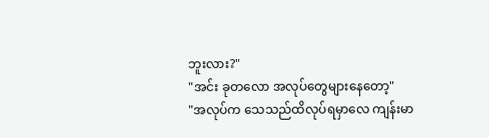ဘူးလား?"
"အင်း ခုတလော အလုပ်တွေများနေတော့"
"အလုပ်က သေသည်ထိလုပ်ရမှာလေ ကျန်းမာ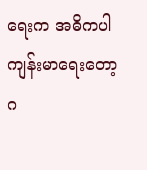ရေးက အဓိကပါ ကျန်းမာရေးတော့ ဂ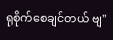ရုစိုက်စေချင်တယ် ဗျ"